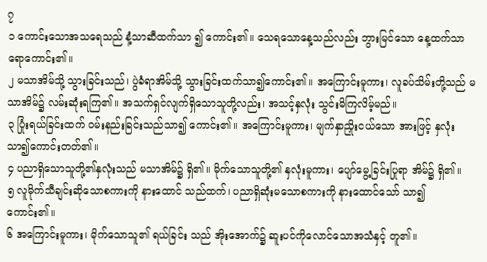၇
၁ ကောင်းသောအသရေသည် နံ့သာဆီထက်သာ ၍ ကောင်း၏။ သေရသောနေ့သည်လည်း ဘွားမြင်သော နေ့ထက်သာရောကောင်း၏။
၂ မသာအိမ်သို့ သွားခြင်းသည်၊ ပွဲခံရာအိမ်သို့ သွားခြင်းထက်သာ၍ကောင်း၏။ အကြောင်းမူကား၊ လူခပ်သိမ်းတို့သည် မသာအိမ်၌ လမ်းဆုံးရကြ၏။ အသက်ရှင်လျက်ရှိသောသူတို့လည်း၊ အသင့်နှလုံး သွင်းမိကြလိမ့်မည်။
၃ ပြုံးရယ်ခြင်းထက် ဝမ်းနည်းခြင်းသည်သာ၍ ကောင်း၏။ အကြောင်းမူကား၊ မျက်နှာညှိုးငယ်သော အားဖြင့် နှလုံးသာ၍ကောင်းတတ်၏။
၄ ပညာရှိသောသူတို့၏နှလုံးသည် မသာအိမ်၌ ရှိ၏။ မိုက်သောသူတို့၏ နှလုံးမူကား၊ ပျော်မွေ့ခြင်းပြုရာ အိမ်၌ ရှိ၏။
၅ လူမိုက်သီချင်းဆိုသောစကားကို နားထောင် သည်ထက်၊ ပညာရှိဆုံးမသောစကားကို နားထောင်သော် သာ၍ ကောင်း၏။
၆ အကြောင်းမူကား၊ မိုက်သောသူ၏ ရယ်ခြင်း သည် အိုးအောက်၌ ဆူးပင်ကိုလောင်သောအသံနှင့် တူ၏။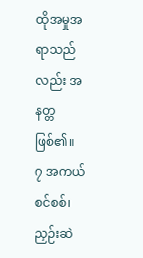ထိုအမှုအရာသည်လည်း အနတ္တဖြစ်၏။
၇ အကယ်စင်စစ်၊ ညှဉ်းဆဲ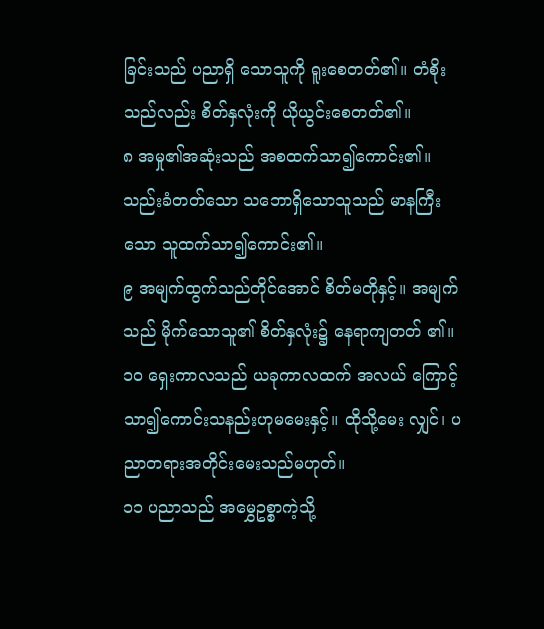ခြင်းသည် ပညာရှိ သောသူကို ရူးစေတတ်၏။ တံစိုးသည်လည်း စိတ်နှလုံးကို ယိုယွင်းစေတတ်၏။
၈ အမှု၏အဆုံးသည် အစထက်သာ၍ကောင်း၏။ သည်းခံတတ်သော သဘောရှိသောသူသည် မာနကြီး သော သူထက်သာ၍ကောင်း၏။
၉ အမျက်ထွက်သည်တိုင်အောင် စိတ်မတိုနှင့်။ အမျက်သည် မိုက်သောသူ၏ စိတ်နှလုံး၌ နေရာကျတတ် ၏။
၁၀ ရှေးကာလသည် ယခုကာလထက် အလယ် ကြောင့် သာ၍ကောင်းသနည်းဟုမမေးနှင့်။ ထိုသို့မေး လျှင်၊ ပညာတရားအတိုင်းမေးသည်မဟုတ်။
၁၁ ပညာသည် အမွှေဥစ္စာကဲ့သို့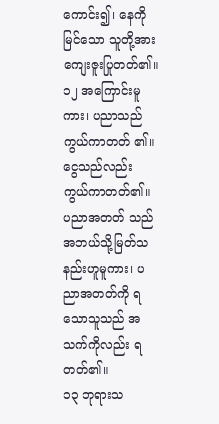ကောင်း၍၊ နေကို မြင်သော သူတို့အား ကျေးဇူးပြုတတ်၏။
၁၂ အကြောင်းမူကား၊ ပညာသည် ကွယ်ကာတတ် ၏။ ငွေသည်လည်း ကွယ်ကာတတ်၏။ ပညာအတတ် သည် အဘယ်သို့မြတ်သနည်းဟူမူကား၊ ပညာအတတ်ကို ရသောသူသည် အသက်ကိုလည်း ရတတ်၏။
၁၃ ဘုရားသ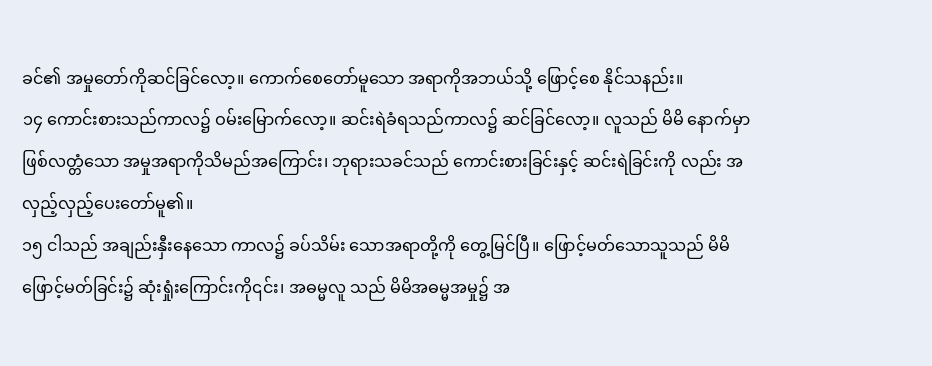ခင်၏ အမှုတော်ကိုဆင်ခြင်လော့။ ကောက်စေတော်မူသော အရာကိုအဘယ်သို့ ဖြောင့်စေ နိုင်သနည်း။
၁၄ ကောင်းစားသည်ကာလ၌ ဝမ်းမြောက်လော့။ ဆင်းရဲခံရသည်ကာလ၌ ဆင်ခြင်လော့။ လူသည် မိမိ နောက်မှာဖြစ်လတ္တံသော အမှုအရာကိုသိမည်အကြောင်း၊ ဘုရားသခင်သည် ကောင်းစားခြင်းနှင့် ဆင်းရဲခြင်းကို လည်း အလှည့်လှည့်ပေးတော်မူ၏။
၁၅ ငါသည် အချည်းနှီးနေသော ကာလ၌ ခပ်သိမ်း သောအရာတို့ကို တွေ့မြင်ပြီ။ ဖြောင့်မတ်သောသူသည် မိမိဖြောင့်မတ်ခြင်း၌ ဆုံးရှုံးကြောင်းကို၎င်း၊ အဓမ္မလူ သည် မိမိအဓမ္မအမှု၌ အ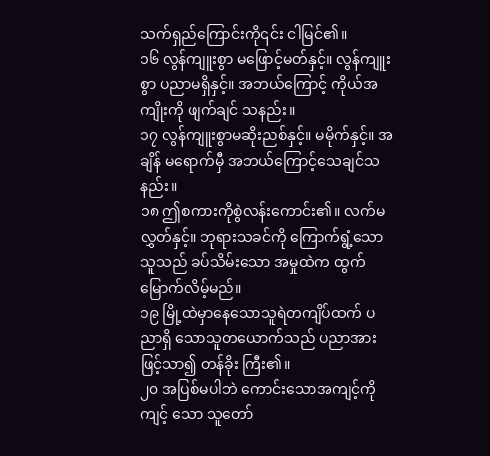သက်ရှည်ကြောင်းကို၎င်း ငါမြင်၏။
၁၆ လွန်ကျူးစွာ မဖြောင့်မတ်နှင့်။ လွန်ကျူးစွာ ပညာမရှိနှင့်။ အဘယ်ကြောင့် ကိုယ်အကျိုးကို ဖျက်ချင် သနည်း။
၁၇ လွန်ကျူးစွာမဆိုးညစ်နှင့်။ မမိုက်နှင့်။ အချိန် မရောက်မှီ အဘယ်ကြောင့်သေချင်သနည်း။
၁၈ ဤစကားကိုစွဲလန်းကောင်း၏။ လက်မလွှတ်နှင့်။ ဘုရားသခင်ကို ကြောက်ရွံ့သောသူသည် ခပ်သိမ်းသော အမှုထဲက ထွက်မြောက်လိမ့်မည်။
၁၉ မြို့ထဲမှာနေသောသူရဲတကျိပ်ထက် ပညာရှိ သောသူတယောက်သည် ပညာအားဖြင့်သာ၍ တန်ခိုး ကြီး၏။
၂၀ အပြစ်မပါဘဲ ကောင်းသောအကျင့်ကို ကျင့် သော သူတော်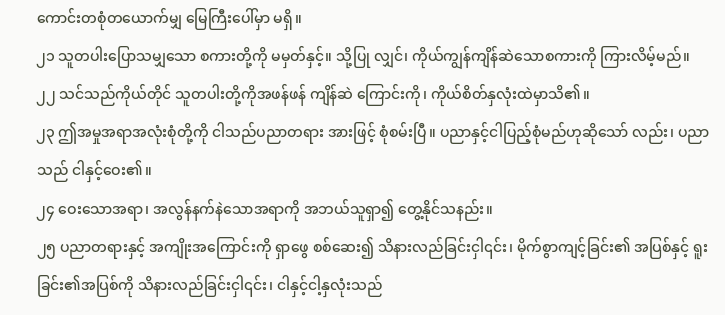ကောင်းတစုံတယောက်မျှ မြေကြီးပေါ်မှာ မရှိ။
၂၁ သူတပါးပြောသမျှသော စကားတို့ကို မမှတ်နှင့်။ သို့ပြု လျှင်၊ ကိုယ်ကျွန်ကျိန်ဆဲသောစကားကို ကြားလိမ့်မည်။
၂၂ သင်သည်ကိုယ်တိုင် သူတပါးတို့ကိုအဖန်ဖန် ကျိန်ဆဲ ကြောင်းကို၊ ကိုယ်စိတ်နှလုံးထဲမှာသိ၏။
၂၃ ဤအမှုအရာအလုံးစုံတို့ကို ငါသည်ပညာတရား အားဖြင့် စုံစမ်းပြီ။ ပညာနှင့်ငါပြည့်စုံမည်ဟုဆိုသော် လည်း၊ ပညာသည် ငါနှင့်ဝေး၏။
၂၄ ဝေးသောအရာ၊ အလွန်နက်နဲသောအရာကို အဘယ်သူရှာ၍ တွေ့နိုင်သနည်း။
၂၅ ပညာတရားနှင့် အကျိုးအကြောင်းကို ရှာဖွေ စစ်ဆေး၍ သိနားလည်ခြင်းငှါ၎င်း၊ မိုက်စွာကျင့်ခြင်း၏ အပြစ်နှင့် ရူးခြင်း၏အပြစ်ကို သိနားလည်ခြင်းငှါ၎င်း၊ ငါနှင့်ငါ့နှလုံးသည်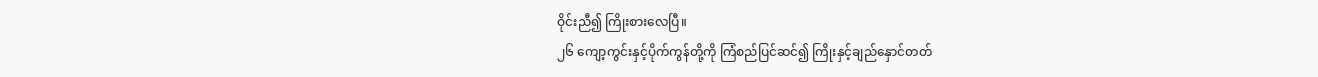ဝိုင်းညီ၍ ကြိုးစားလေပြီ။
၂၆ ကျော့ကွင်းနှင့်ပိုက်ကွန်တို့ကို ကြံစည်ပြင်ဆင်၍ ကြိုးနှင့်ချည်နှောင်တတ်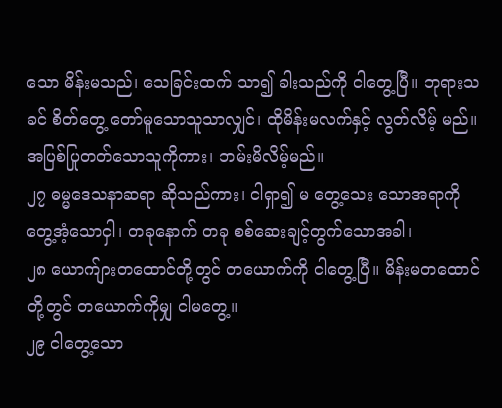သော မိန်းမသည်၊ သေခြင်းထက် သာ၍ ခါးသည်ကို ငါတွေ့ပြီ။ ဘုရားသခင် စိတ်တွေ့ တော်မူသောသူသာလျှင်၊ ထိုမိန်းမလက်နှင့် လွတ်လိမ့် မည်။ အပြစ်ပြုတတ်သောသူကိုကား၊ ဘမ်းမိလိမ့်မည်။
၂၇ ဓမ္မဒေသနာဆရာ ဆိုသည်ကား၊ ငါရှာ၍ မ တွေ့သေး သောအရာကို တွေ့အံ့သောငှါ၊ တခုနောက် တခု စစ်ဆေးချင့်တွက်သောအခါ၊
၂၈ ယောက်ျားတထောင်တို့တွင် တယောက်ကို ငါတွေ့ပြီ။ မိန်းမတထောင်တို့တွင် တယောက်ကိုမျှ ငါမတွေ့။
၂၉ ငါတွေ့သော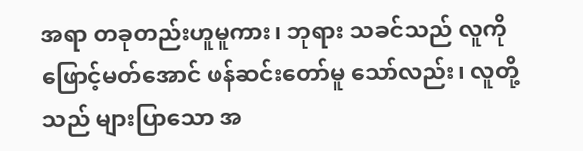အရာ တခုတည်းဟူမူကား၊ ဘုရား သခင်သည် လူကိုဖြောင့်မတ်အောင် ဖန်ဆင်းတော်မူ သော်လည်း၊ လူတို့သည် များပြာသော အ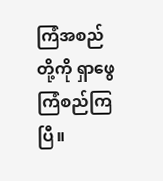ကြံအစည်တို့ကို ရှာဖွေကြံစည်ကြပြီ။